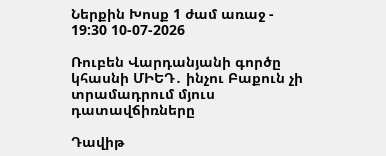Ներքին Խոսք 1 ժամ առաջ - 19:30 10-07-2026

Ռուբեն Վարդանյանի գործը կհասնի ՄԻԵԴ․ ինչու Բաքուն չի տրամադրում մյուս դատավճիռները

Դավիթ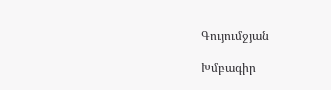Գույումջյան

Խմբագիր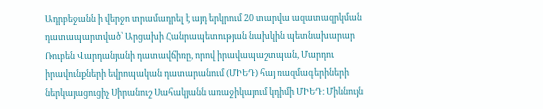Ադրբեջանն ի վերջո տրամադրել է այդ երկրում 20 տարվա ազատազրկման դատապարտված՝ Արցախի Հանրապետության նախկին պետնախարար Ռուբեն Վարդանյանի դատավճիռը, որով իրավապաշտպան, Մարդու իրավունքների եվրոպական դատարանում (ՄԻԵԴ) հայ ռազմագերիների ներկայացուցիչ Սիրանուշ Սահակյանն առաջիկայում կդիմի ՄԻԵԴ։ Միևնույն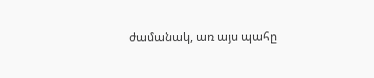ժամանակ, առ այս պահը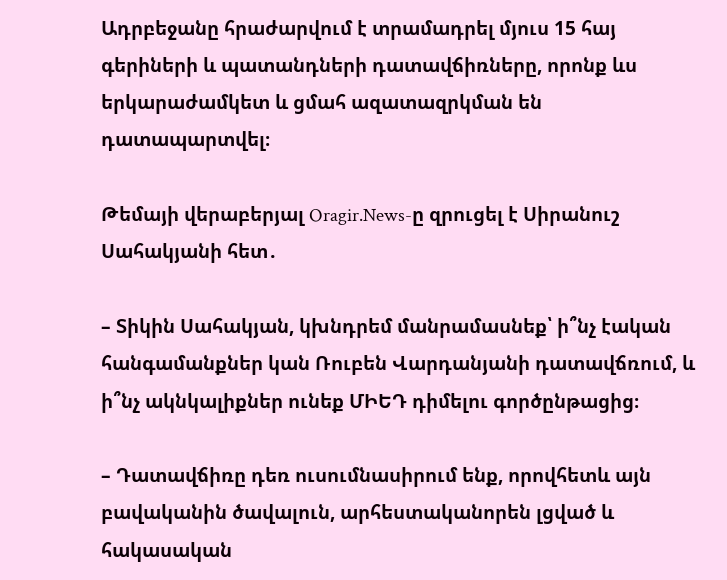Ադրբեջանը հրաժարվում է տրամադրել մյուս 15 հայ գերիների և պատանդների դատավճիռները, որոնք ևս երկարաժամկետ և ցմահ ազատազրկման են դատապարտվել։

Թեմայի վերաբերյալ Oragir.News-ը զրուցել է Սիրանուշ Սահակյանի հետ․

– Տիկին Սահակյան, կխնդրեմ մանրամասնեք՝ ի՞նչ էական հանգամանքներ կան Ռուբեն Վարդանյանի դատավճռում, և ի՞նչ ակնկալիքներ ունեք ՄԻԵԴ դիմելու գործընթացից։

– Դատավճիռը դեռ ուսումնասիրում ենք, որովհետև այն բավականին ծավալուն, արհեստականորեն լցված և հակասական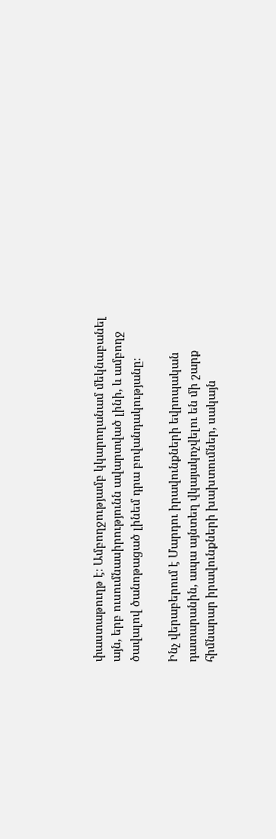փաստաթուղթ է։ Ամբողջությամբ կկարողանամ մեկնաբանել այն, երբ ուսումնասիրությունն ավարտված լինի, և ամբողջ ծավալով ծանոթացած լինեմ դրա բովանդակությանը։

Ինչ վերաբերում է Մարդու իրավունքների եվրոպական դատարանին, ապա այնտեղ վկայակոչվելու են մի շարք հիմնարար իրավունքների խախտումներ, սակայն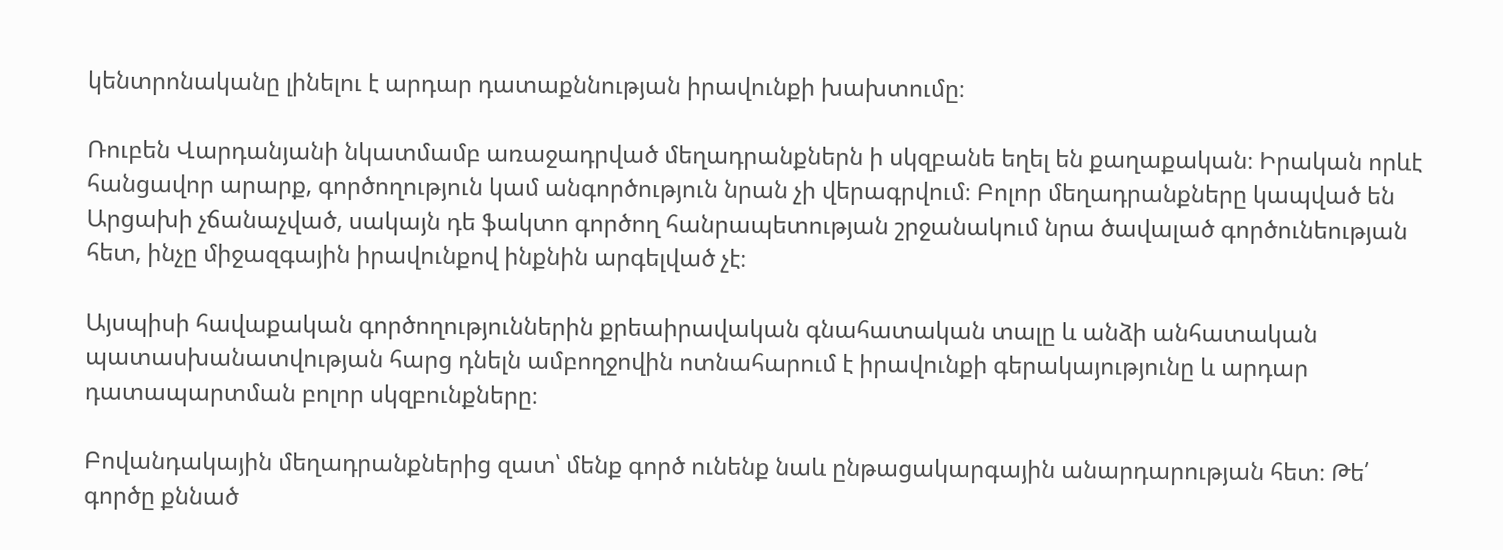կենտրոնականը լինելու է արդար դատաքննության իրավունքի խախտումը։

Ռուբեն Վարդանյանի նկատմամբ առաջադրված մեղադրանքներն ի սկզբանե եղել են քաղաքական։ Իրական որևէ հանցավոր արարք, գործողություն կամ անգործություն նրան չի վերագրվում։ Բոլոր մեղադրանքները կապված են Արցախի չճանաչված, սակայն դե ֆակտո գործող հանրապետության շրջանակում նրա ծավալած գործունեության հետ, ինչը միջազգային իրավունքով ինքնին արգելված չէ։

Այսպիսի հավաքական գործողություններին քրեաիրավական գնահատական տալը և անձի անհատական պատասխանատվության հարց դնելն ամբողջովին ոտնահարում է իրավունքի գերակայությունը և արդար դատապարտման բոլոր սկզբունքները։

Բովանդակային մեղադրանքներից զատ՝ մենք գործ ունենք նաև ընթացակարգային անարդարության հետ։ Թե՛ գործը քննած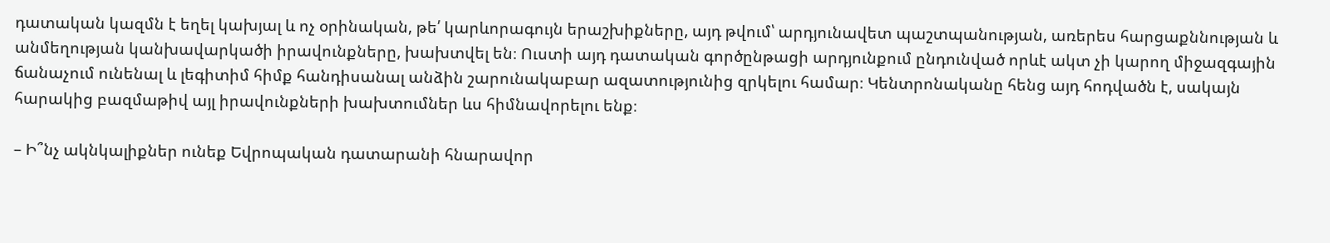դատական կազմն է եղել կախյալ և ոչ օրինական, թե՛ կարևորագույն երաշխիքները, այդ թվում՝ արդյունավետ պաշտպանության, առերես հարցաքննության և անմեղության կանխավարկածի իրավունքները, խախտվել են։ Ուստի այդ դատական գործընթացի արդյունքում ընդունված որևէ ակտ չի կարող միջազգային ճանաչում ունենալ և լեգիտիմ հիմք հանդիսանալ անձին շարունակաբար ազատությունից զրկելու համար։ Կենտրոնականը հենց այդ հոդվածն է, սակայն հարակից բազմաթիվ այլ իրավունքների խախտումներ ևս հիմնավորելու ենք։

– Ի՞նչ ակնկալիքներ ունեք Եվրոպական դատարանի հնարավոր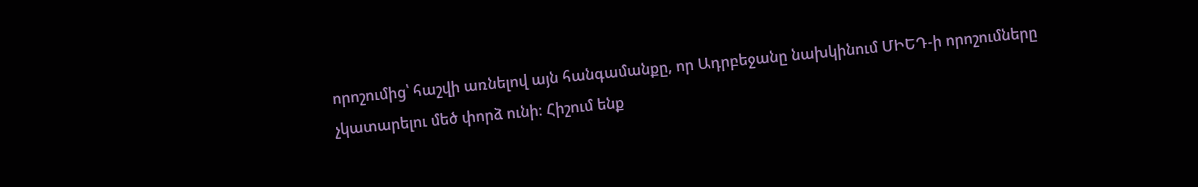որոշումից՝ հաշվի առնելով այն հանգամանքը, որ Ադրբեջանը նախկինում ՄԻԵԴ-ի որոշումները չկատարելու մեծ փորձ ունի։ Հիշում ենք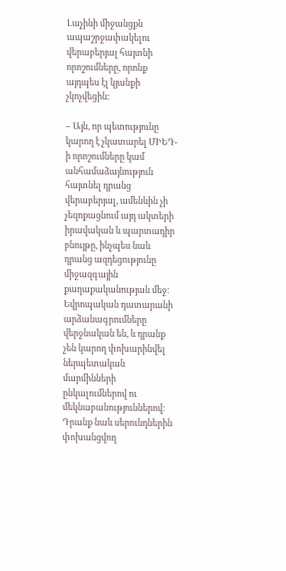Լաչինի միջանցքն ապաշրջափակելու վերաբերյալ հայտնի որոշումները, որոնք այդպես էլ կյանքի չկոչվեցին։

– Այն, որ պետությունը կարող է չկատարել ՄԻԵԴ-ի որոշումները կամ անհամաձայնություն հայտնել դրանց վերաբերյալ, ամենևին չի չեզոքացնում այդ ակտերի իրավական և պարտադիր բնույթը, ինչպես նաև դրանց ազդեցությունը միջազգային քաղաքականության մեջ։ Եվրոպական դատարանի արձանագրումները վերջնական են, և դրանք չեն կարող փոխարինվել ներպետական մարմինների ընկալումներով ու մեկնաբանություններով։ Դրանք նաև սերունդներին փոխանցվող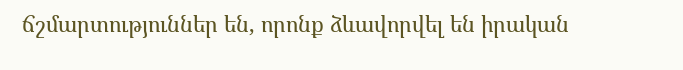ճշմարտություններ են, որոնք ձևավորվել են իրական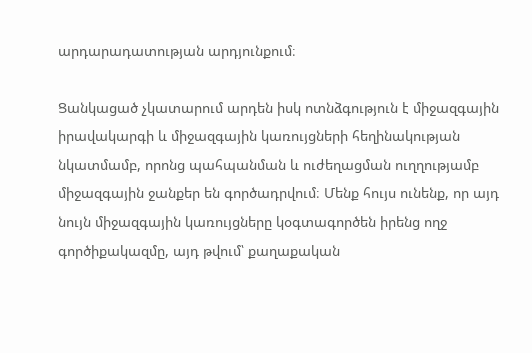արդարադատության արդյունքում։

Ցանկացած չկատարում արդեն իսկ ոտնձգություն է միջազգային իրավակարգի և միջազգային կառույցների հեղինակության նկատմամբ, որոնց պահպանման և ուժեղացման ուղղությամբ միջազգային ջանքեր են գործադրվում։ Մենք հույս ունենք, որ այդ նույն միջազգային կառույցները կօգտագործեն իրենց ողջ գործիքակազմը, այդ թվում՝ քաղաքական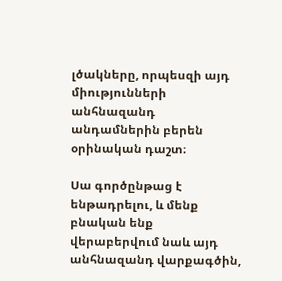լծակները, որպեսզի այդ միությունների անհնազանդ անդամներին բերեն օրինական դաշտ։

Սա գործընթաց է ենթադրելու, և մենք բնական ենք վերաբերվում նաև այդ անհնազանդ վարքագծին,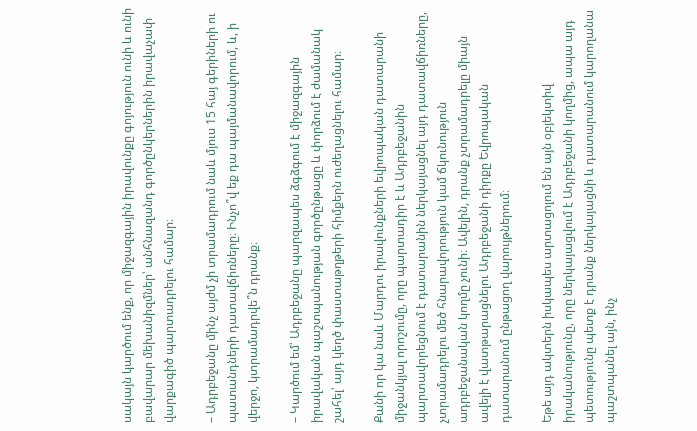սակայն կարծում ենք, որ միջազգային իրավունքը գոյություն ունի և ունի բավարար մեխանիզմներ՝ անհնազանդ գործընկերներին իրավաչափ վարքագիծ պարտադրելու համար։

– Ադրբեջանը մինչ այժմ չի տրամադրում նաև մյուս 15 հայ գերիների ու պատանդների դատավճիռները։ Ինչո՞վ եք դա պայմանավորում, և, ի վերջո, կտրամադրվե՞ն դրանք։

– Կարծում եմ՝ Ադրբեջանը պարզապես ձգձգում է միջազգային իրավական պաշտպանության գործընթացը և փորձում է ժամանակ շահել՝ այդ կեղծ փաստաթղթերի հիմքերն ուժեղացնելու համար։

Քանի որ կա նաև Մարդու իրավունքների եվրոպական դատարանի միջանկյալ որոշումը, որը պարտադիր է և Ադրբեջանին պարտավորեցնում է դատարանին ներկայացնել այդ դատավճիռները, չտրամադրելու մեծ հնարավորություն կամ ճկունություն ադրբեջանական կողմը չունի։ Ավելին, դրանք չտրամադրելը միայն ավելի է վատթարացնելու Ադրբեջանի դիրքը Եվրոպական դատարանում ընթացող վարույթներում։

Եթե այդ ակտերն իսկապես արտացոլում են այն օբյեկտիվ իրականությունը, որը ներկայացվում է Ադրբեջանի կողմից, ապա այդ պետությունը պետք է դրանք ներկայացնի և դատարանում կարողանա պաշտպանել այն, ինչ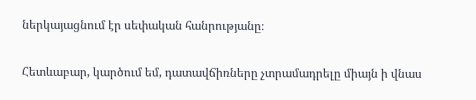ներկայացնում էր սեփական հանրությանը։

Հետևաբար, կարծում եմ, դատավճիռները չտրամադրելը միայն ի վնաս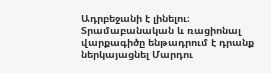Ադրբեջանի է լինելու։ Տրամաբանական և ռացիոնալ վարքագիծը ենթադրում է դրանք ներկայացնել Մարդու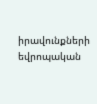իրավունքների եվրոպական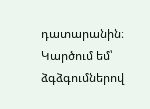դատարանին։ Կարծում եմ՝ ձգձգումներով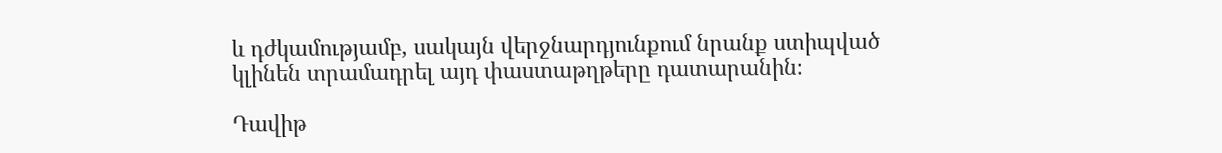և դժկամությամբ, սակայն վերջնարդյունքում նրանք ստիպված կլինեն տրամադրել այդ փաստաթղթերը դատարանին։

Դավիթ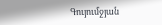Գույումջյան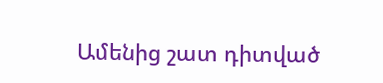Ամենից շատ դիտված